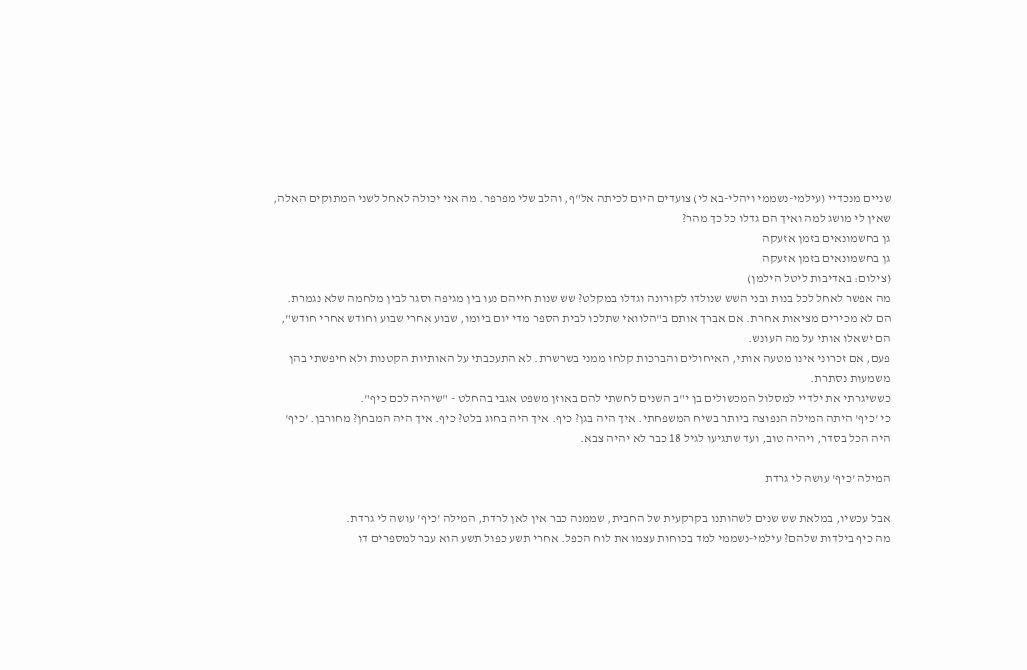שניים מנכדיי (עילמי-נשממי ויהלי-בא לי) צועדים היום לכיתה אל"ף, והלב שלי מפרפר. מה אני יכולה לאחל לשני המתוקים האלה, שאין לי מושג למה ואיך הם גדלו כל כך מהר?
גן בחשמונאים בזמן אזעקה
גן בחשמונאים בזמן אזעקה
(צילום: באדיבות ליטל הילמן)
מה אפשר לאחל לכל בנות ובני השש שנולדו לקורונה וגדלו במקלט? שש שנות חייהם נעו בין מגיפה וסגר לבין מלחמה שלא נגמרת.
הם לא מכירים מציאות אחרת. אם אברך אותם ב"הלוואי שתלכו לבית הספר מדי יום ביומו, שבוע אחרי שבוע וחודש אחרי חודש", הם ישאלו אותי על מה העונש.
פעם, אם זכרוני אינו מטעה אותי, האיחולים והברכות קלחו ממני בשרשרת. לא התעכבתי על האותיות הקטנות ולא חיפשתי בהן משמעות נסתרת.
כששיגרתי את ילדיי למסלול המכשולים בן י"ב השנים לחשתי להם באוזן משפט אגבי בהחלט - "שיהיה לכם כיף".
כי 'כיף' היתה המילה הנפוצה ביותר בשיח המשפחתי. איך היה בגן? כיף. איך היה בחוג בלט? כיף. איך היה המבחן? מחורבן. 'כיף' היה הכל בסדר, ויהיה טוב, ועד שתגיעו לגיל 18 כבר לא יהיה צבא.

המילה 'כיף' עושה לי גרדת

אבל עכשיו, במלאת שש שנים לשהותנו בקרקעית של החבית, שממנה כבר אין לאן לרדת, המילה 'כיף' עושה לי גרדת.
מה כיף בילדות שלהם? עילמי-נשממי למד בכוחות עצמו את לוח הכפל. אחרי תשע כפול תשע הוא עבר למספרים דו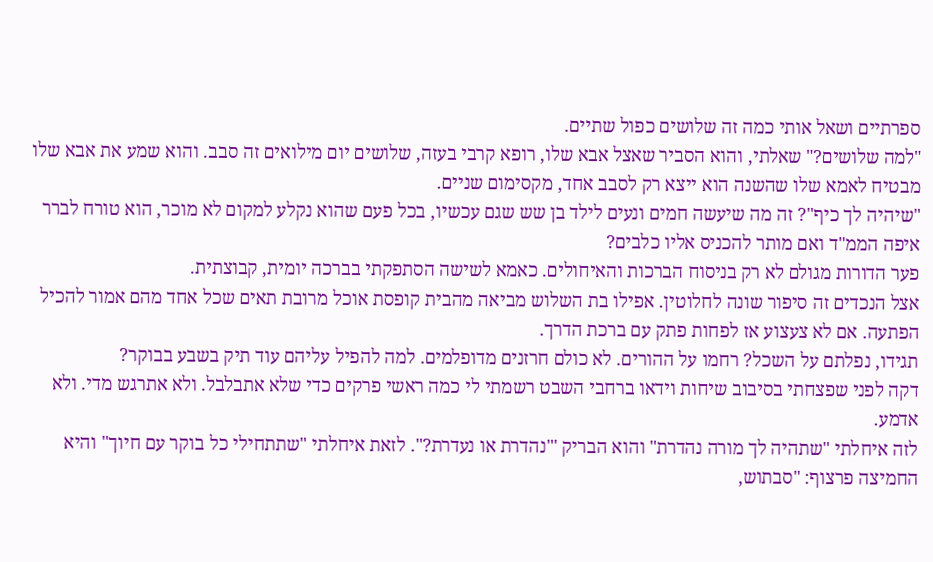ספרתיים ושאל אותי כמה זה שלושים כפול שתיים.
"למה שלושים?" שאלתי, והוא הסביר שאצל אבא שלו, רופא קרבי בעזה, שלושים יום מילואים זה סבב. והוא שמע את אבא שלו מבטיח לאמא שלו שהשנה הוא ייצא רק לסבב אחד, מקסימום שניים.
"שיהיה לך כיף"? זה מה שיעשה חמים ונעים לילד בן שש שגם עכשיו, בכל פעם שהוא נקלע למקום לא מוכר, הוא טורח לברר איפה הממ"ד ואם מותר להכניס אליו כלבים?
פער הדורות מגולם לא רק בניסוח הברכות והאיחולים. כאמא לשישה הסתפקתי בברכה יומית, קבוצתית.
אצל הנכדים זה סיפור שונה לחלוטין. אפילו בת השלוש מביאה מהבית קופסת אוכל מרובת תאים שכל אחד מהם אמור להכיל הפתעה. אם לא צעצוע אז לפחות פתק עם ברכת הדרך.
תגידו, נפלתם על השכל? רחמו על ההורים. לא כולם חרזנים מדופלמים. למה להפיל עליהם עוד תיק בשבע בבוקר?
דקה לפני שפצחתי בסיבוב שיחות וידאו ברחבי השבט רשמתי לי כמה ראשי פרקים כדי שלא אתבלבל. ולא אתרגש מדי. ולא אדמע.
לזה איחלתי "שתהיה לך מורה נהדרת" והוא הבריק '"נהדרת או נעדרת?". לזאת איחלתי "שתתחילי כל בוקר עם חיוך" והיא החמיצה פרצוף: "סבתוש,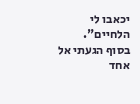יכאבו לי הלחיים".
בסוף הגעתי אל אחד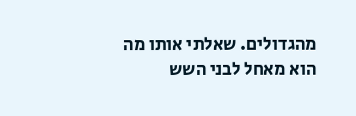מהגדולים. שאלתי אותו מה הוא מאחל לבני השש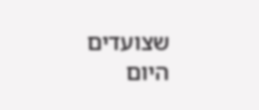שצועדים היום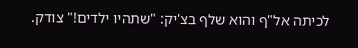לכיתה אל"ף והוא שלף בצ'יק: "שתהיו ילדים!" צודק.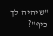"שיהיה לך כיף"?